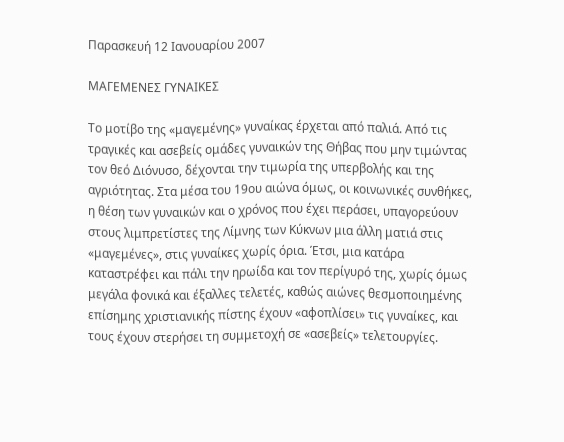Παρασκευή 12 Ιανουαρίου 2007

ΜΑΓΕΜΕΝΕΣ ΓΥΝΑΙΚΕΣ

Το μοτίβο της «μαγεμένης» γυναίκας έρχεται από παλιά. Από τις τραγικές και ασεβείς ομάδες γυναικών της Θήβας που μην τιμώντας τον θεό Διόνυσο, δέχονται την τιμωρία της υπερβολής και της αγριότητας. Στα μέσα του 19ου αιώνα όμως, οι κοινωνικές συνθήκες, η θέση των γυναικών και ο χρόνος που έχει περάσει, υπαγορεύουν στους λιμπρετίστες της Λίμνης των Κύκνων μια άλλη ματιά στις «μαγεμένες», στις γυναίκες χωρίς όρια. Έτσι, μια κατάρα καταστρέφει και πάλι την ηρωίδα και τον περίγυρό της, χωρίς όμως μεγάλα φονικά και έξαλλες τελετές, καθώς αιώνες θεσμοποιημένης επίσημης χριστιανικής πίστης έχουν «αφοπλίσει» τις γυναίκες, και τους έχουν στερήσει τη συμμετοχή σε «ασεβείς» τελετουργίες.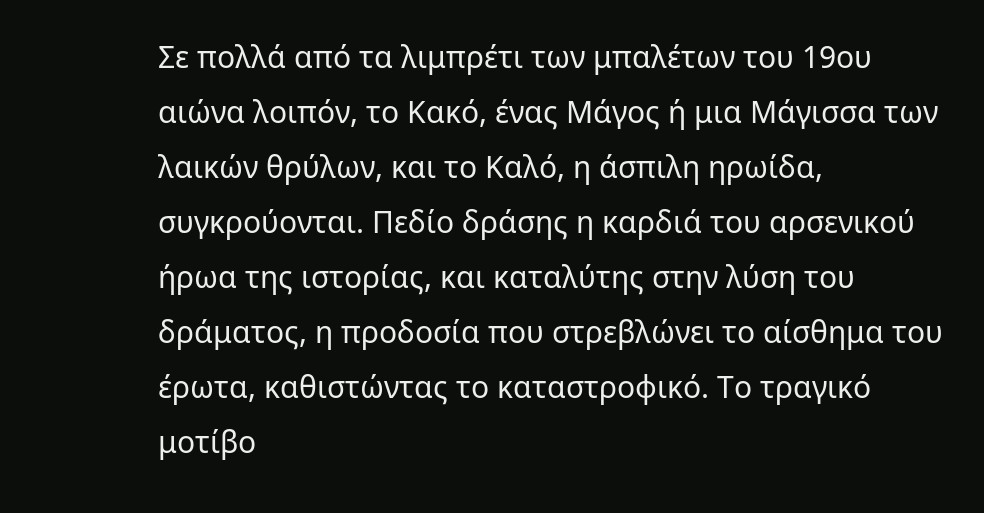Σε πολλά από τα λιμπρέτι των μπαλέτων του 19ου αιώνα λοιπόν, το Κακό, ένας Μάγος ή μια Μάγισσα των λαικών θρύλων, και το Καλό, η άσπιλη ηρωίδα, συγκρούονται. Πεδίο δράσης η καρδιά του αρσενικού ήρωα της ιστορίας, και καταλύτης στην λύση του δράματος, η προδοσία που στρεβλώνει το αίσθημα του έρωτα, καθιστώντας το καταστροφικό. Το τραγικό μοτίβο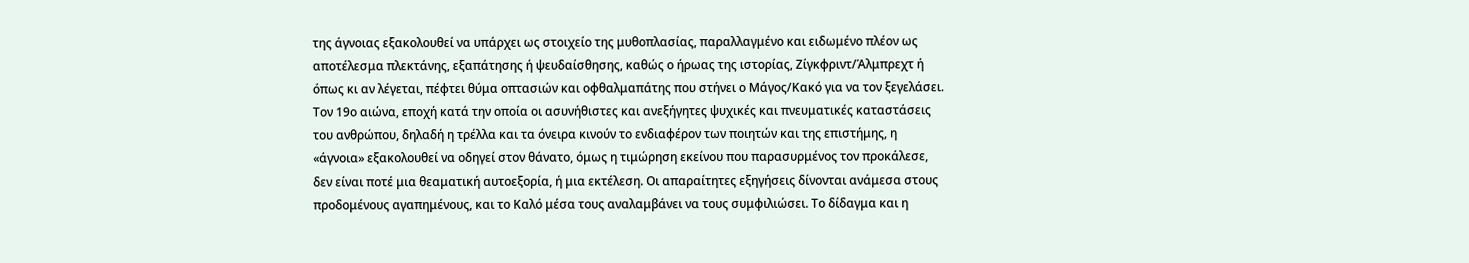της άγνοιας εξακολουθεί να υπάρχει ως στοιχείο της μυθοπλασίας, παραλλαγμένο και ειδωμένο πλέον ως αποτέλεσμα πλεκτάνης, εξαπάτησης ή ψευδαίσθησης, καθώς ο ήρωας της ιστορίας, Ζίγκφριντ/Άλμπρεχτ ή όπως κι αν λέγεται, πέφτει θύμα οπτασιών και οφθαλμαπάτης που στήνει ο Μάγος/Κακό για να τον ξεγελάσει. Τον 19ο αιώνα, εποχή κατά την οποία οι ασυνήθιστες και ανεξήγητες ψυχικές και πνευματικές καταστάσεις του ανθρώπου, δηλαδή η τρέλλα και τα όνειρα κινούν το ενδιαφέρον των ποιητών και της επιστήμης, η «άγνοια» εξακολουθεί να οδηγεί στον θάνατο, όμως η τιμώρηση εκείνου που παρασυρμένος τον προκάλεσε, δεν είναι ποτέ μια θεαματική αυτοεξορία, ή μια εκτέλεση. Οι απαραίτητες εξηγήσεις δίνονται ανάμεσα στους προδομένους αγαπημένους, και το Καλό μέσα τους αναλαμβάνει να τους συμφιλιώσει. Το δίδαγμα και η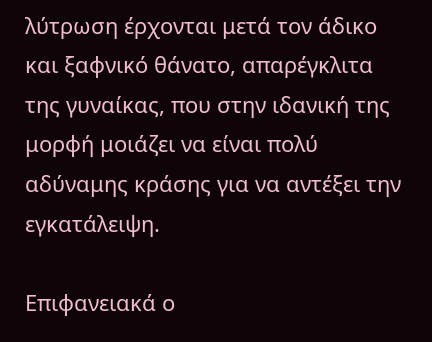λύτρωση έρχονται μετά τον άδικο και ξαφνικό θάνατο, απαρέγκλιτα της γυναίκας, που στην ιδανική της μορφή μοιάζει να είναι πολύ αδύναμης κράσης για να αντέξει την εγκατάλειψη.

Επιφανειακά ο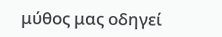μύθος μας οδηγεί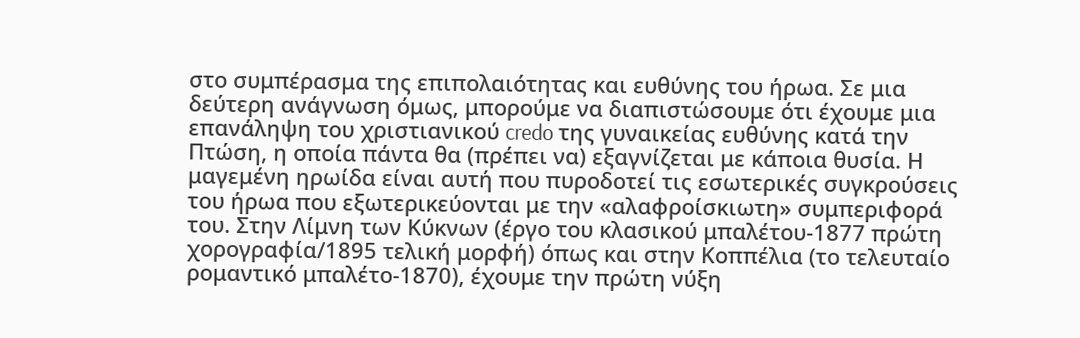στο συμπέρασμα της επιπολαιότητας και ευθύνης του ήρωα. Σε μια δεύτερη ανάγνωση όμως, μπορούμε να διαπιστώσουμε ότι έχουμε μια επανάληψη του χριστιανικού credo της γυναικείας ευθύνης κατά την Πτώση, η οποία πάντα θα (πρέπει να) εξαγνίζεται με κάποια θυσία. Η μαγεμένη ηρωίδα είναι αυτή που πυροδοτεί τις εσωτερικές συγκρούσεις του ήρωα που εξωτερικεύονται με την «αλαφροίσκιωτη» συμπεριφορά του. Στην Λίμνη των Κύκνων (έργο του κλασικού μπαλέτου-1877 πρώτη χορογραφία/1895 τελική μορφή) όπως και στην Κοππέλια (το τελευταίο ρομαντικό μπαλέτο-1870), έχουμε την πρώτη νύξη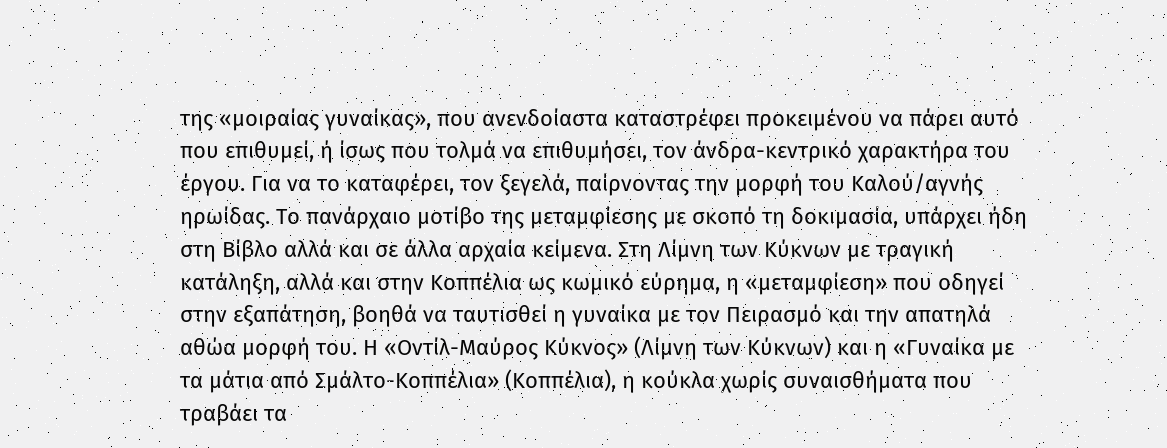της «μοιραίας γυναίκας», που ανενδοίαστα καταστρέφει προκειμένου να πάρει αυτό που επιθυμεί, ή ίσως που τολμά να επιθυμήσει, τον άνδρα-κεντρικό χαρακτήρα του έργου. Για να το καταφέρει, τον ξεγελά, παίρνοντας την μορφή του Καλού/αγνής ηρωίδας. Το πανάρχαιο μοτίβο της μεταμφίεσης με σκοπό τη δοκιμασία, υπάρχει ήδη στη Βίβλο αλλά και σε άλλα αρχαία κείμενα. Στη Λίμνη των Κύκνων με τραγική κατάληξη, αλλά και στην Κοππέλια ως κωμικό εύρημα, η «μεταμφίεση» που οδηγεί στην εξαπάτηση, βοηθά να ταυτισθεί η γυναίκα με τον Πειρασμό και την απατηλά αθώα μορφή του. Η «Οντίλ-Μαύρος Κύκνος» (Λίμνη των Κύκνων) και η «Γυναίκα με τα μάτια από Σμάλτο-Κοππέλια» (Κοππέλια), η κούκλα χωρίς συναισθήματα που τραβάει τα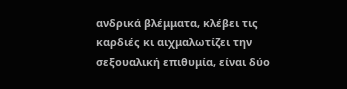ανδρικά βλέμματα, κλέβει τις καρδιές κι αιχμαλωτίζει την σεξουαλική επιθυμία, είναι δύο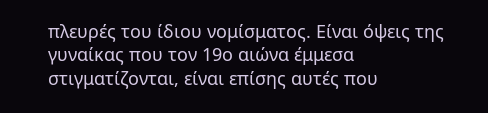πλευρές του ίδιου νομίσματος. Είναι όψεις της γυναίκας που τον 19ο αιώνα έμμεσα στιγματίζονται, είναι επίσης αυτές που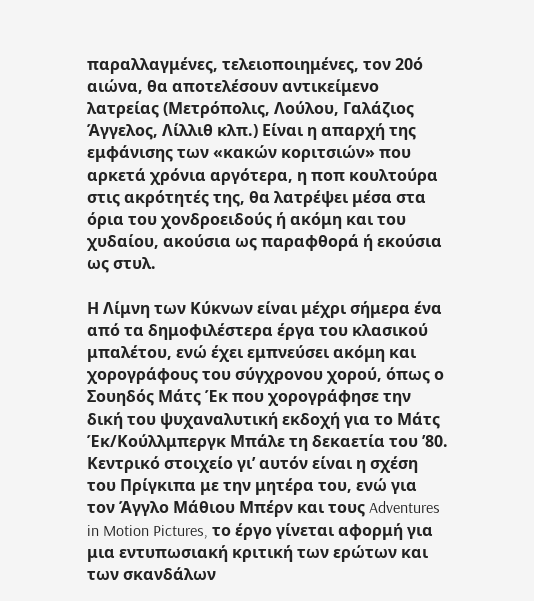παραλλαγμένες, τελειοποιημένες, τον 20ό αιώνα, θα αποτελέσουν αντικείμενο λατρείας (Μετρόπολις, Λούλου, Γαλάζιος Άγγελος, Λίλλιθ κλπ.) Είναι η απαρχή της εμφάνισης των «κακών κοριτσιών» που αρκετά χρόνια αργότερα, η ποπ κουλτούρα στις ακρότητές της, θα λατρέψει μέσα στα όρια του χονδροειδούς ή ακόμη και του χυδαίου, ακούσια ως παραφθορά ή εκούσια ως στυλ.

Η Λίμνη των Κύκνων είναι μέχρι σήμερα ένα από τα δημοφιλέστερα έργα του κλασικού μπαλέτου, ενώ έχει εμπνεύσει ακόμη και χορογράφους του σύγχρονου χορού, όπως ο Σουηδός Μάτς Έκ που χορογράφησε την δική του ψυχαναλυτική εκδοχή για το Μάτς Έκ/Κούλλμπεργκ Μπάλε τη δεκαετία του ’80. Κεντρικό στοιχείο γι’ αυτόν είναι η σχέση του Πρίγκιπα με την μητέρα του, ενώ για τον Άγγλο Μάθιου Μπέρν και τους Adventures in Motion Pictures, το έργο γίνεται αφορμή για μια εντυπωσιακή κριτική των ερώτων και των σκανδάλων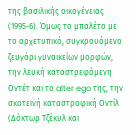της βασιλικής οικογένειας (1995-6). Όμως το μπαλέτο με το αρχετυπικό, συγκρουόμενο ζευγάρι γυναικείων μορφών, την λευκή καταστρεφόμενη Οντέτ και το alter ego της, την σκοτεινή καταστροφική Οντίλ (Δόκτωρ Τζέκυλ και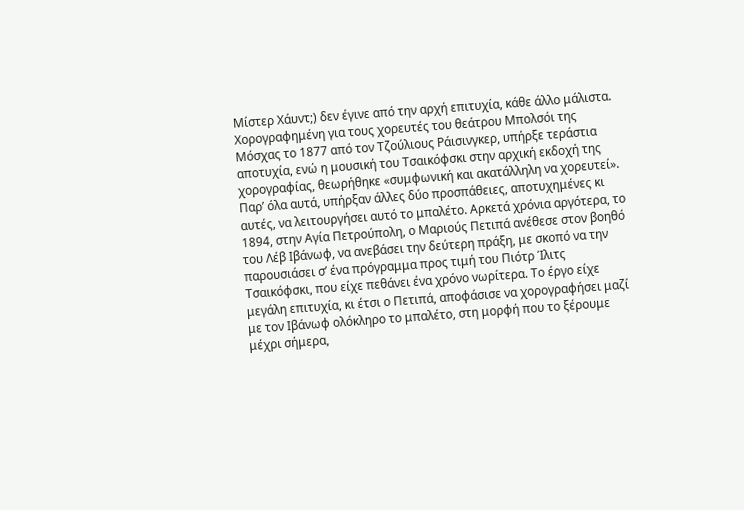Μίστερ Χάυντ;) δεν έγινε από την αρχή επιτυχία, κάθε άλλο μάλιστα.
Χορογραφημένη για τους χορευτές του θεάτρου Μπολσόι της Μόσχας το 1877 από τον Τζούλιους Ράισινγκερ, υπήρξε τεράστια αποτυχία, ενώ η μουσική του Τσαικόφσκι στην αρχική εκδοχή της χορογραφίας, θεωρήθηκε «συμφωνική και ακατάλληλη να χορευτεί». Παρ’ όλα αυτά, υπήρξαν άλλες δύο προσπάθειες, αποτυχημένες κι αυτές, να λειτουργήσει αυτό το μπαλέτο. Αρκετά χρόνια αργότερα, το 1894, στην Αγία Πετρούπολη, ο Μαριούς Πετιπά ανέθεσε στον βοηθό του Λέβ Ιβάνωφ, να ανεβάσει την δεύτερη πράξη, με σκοπό να την παρουσιάσει σ’ ένα πρόγραμμα προς τιμή του Πιότρ Ίλιτς Τσαικόφσκι, που είχε πεθάνει ένα χρόνο νωρίτερα. Το έργο είχε μεγάλη επιτυχία, κι έτσι ο Πετιπά, αποφάσισε να χορογραφήσει μαζί με τον Ιβάνωφ ολόκληρο το μπαλέτο, στη μορφή που το ξέρουμε μέχρι σήμερα,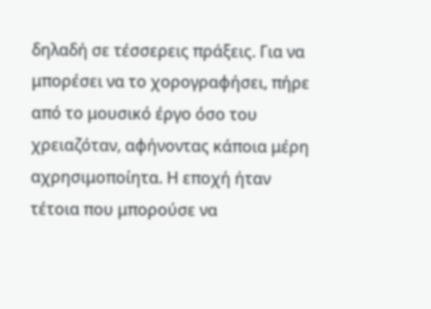δηλαδή σε τέσσερεις πράξεις. Για να μπορέσει να το χορογραφήσει, πήρε από το μουσικό έργο όσο του χρειαζόταν, αφήνοντας κάποια μέρη αχρησιμοποίητα. Η εποχή ήταν τέτοια που μπορούσε να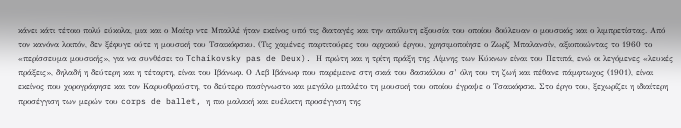κάνει κάτι τέτοιο πολύ εύκολα, μια και ο Μαίτρ ντε Μπαλλέ ήταν εκείνος υπό τις διαταγές και την απόλυτη εξουσία του οποίου δούλευαν ο μουσικός και ο λιμπρετίστας. Από τον κανόνα λοιπόν, δεν ξέφυγε ούτε η μουσική του Τσαικόφσκυ. (Τις χαμένες παρτιτούρες του αρχικού έργου, χρησιμοποίησε ο Ζωρζ Μπαλανσίν, αξιοποιώντας το 1960 το «περίσσευμα μουσικής», για να συνθέσει το Tchaikovsky pas de Deux). Η πρώτη και η τρίτη πράξη της Λίμνης των Κύκνων είναι του Πετιπά, ενώ οι λεγόμενες «λευκές πράξεις», δηλαδή η δεύτερη και η τέταρτη, είναι του Ιβάνωφ. Ο Λεβ Ιβάνωφ που παρέμεινε στη σκιά του δασκάλου σ’ όλη του τη ζωή και πέθανε πάμφτωχος (1901), είναι εκείνος που χορογράφησε και τον Καρυοθραύστη, το δεύτερο πασίγνωστο και μεγάλο μπαλέτο τη μουσική του οποίου έγραψε ο Τσαικόφσκι. Στο έργο του, ξεχωρίζει η ιδιαίτερη προσέγγιση των μερών του corps de ballet, η πιο μαλακή και ευέλικτη προσέγγιση της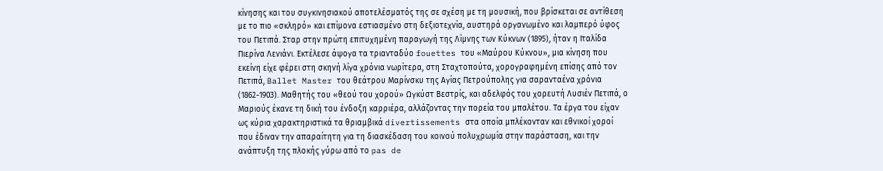κίνησης και του συγκινησιακού αποτελέσματός της σε σχέση με τη μουσική, που βρίσκεται σε αντίθεση με το πιο «σκληρό» και επίμονα εστιασμένο στη δεξιοτεχνία, αυστηρά οργανωμένο και λαμπερό ύφος του Πετιπά. Σταρ στην πρώτη επιτυχημένη παραγωγή της Λίμνης των Κύκνων (1895), ήταν η Ιταλίδα Πιερίνα Λενιάνι. Εκτέλεσε άψογα τα τριανταδύο fouettes του «Μαύρου Κύκνου», μια κίνηση που εκείνη είχε φέρει στη σκηνή λίγα χρόνια νωρίτερα, στη Σταχτοπούτα, χορογραφημένη επίσης από τον Πετιπά, Ballet Master του θεάτρου Μαρίνσκυ της Αγίας Πετρούπολης για σαρανταένα χρόνια (1862-1903). Μαθητής του «θεού του χορού» Ωγκύστ Βεστρίς, και αδελφός του χορευτή Λυσιέν Πετιπά, ο Μαριούς έκανε τη δική του ένδοξη καρριέρα, αλλάζοντας την πορεία του μπαλέτου. Τα έργα του είχαν ως κύρια χαρακτηριστικά τα θριαμβικά divertissements στα οποία μπλέκονταν και εθνικοί χοροί που έδιναν την απαραίτητη για τη διασκέδαση του κοινού πολυχρωμία στην παράσταση, και την ανάπτυξη της πλοκής γύρω από το pas de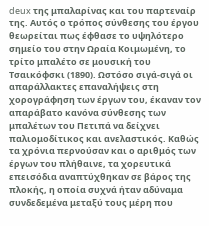deux της μπαλαρίνας και του παρτεναίρ της. Αυτός ο τρόπος σύνθεσης του έργου θεωρείται πως έφθασε το υψηλότερο σημείο του στην Ωραία Κοιμωμένη, το τρίτο μπαλέτο σε μουσική του Τσαικόφσκι (1890). Ωστόσο σιγά-σιγά οι απαράλλακτες επαναλήψεις στη χορογράφηση των έργων του, έκαναν τον απαράβατο κανόνα σύνθεσης των μπαλέτων του Πετιπά να δείχνει παλιομοδίτικος και ανελαστικός. Καθώς τα χρόνια περνούσαν και ο αριθμός των έργων του πλήθαινε, τα χορευτικά επεισόδια αναπτύχθηκαν σε βάρος της πλοκής, η οποία συχνά ήταν αδύναμα συνδεδεμένα μεταξύ τους μέρη που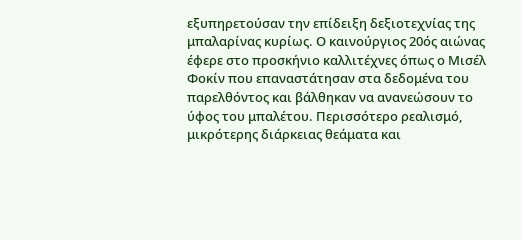εξυπηρετούσαν την επίδειξη δεξιοτεχνίας της μπαλαρίνας κυρίως. Ο καινούργιος 20ός αιώνας έφερε στο προσκήνιο καλλιτέχνες όπως ο Μισέλ Φοκίν που επαναστάτησαν στα δεδομένα του παρελθόντος και βάλθηκαν να ανανεώσουν το ύφος του μπαλέτου. Περισσότερο ρεαλισμό, μικρότερης διάρκειας θεάματα και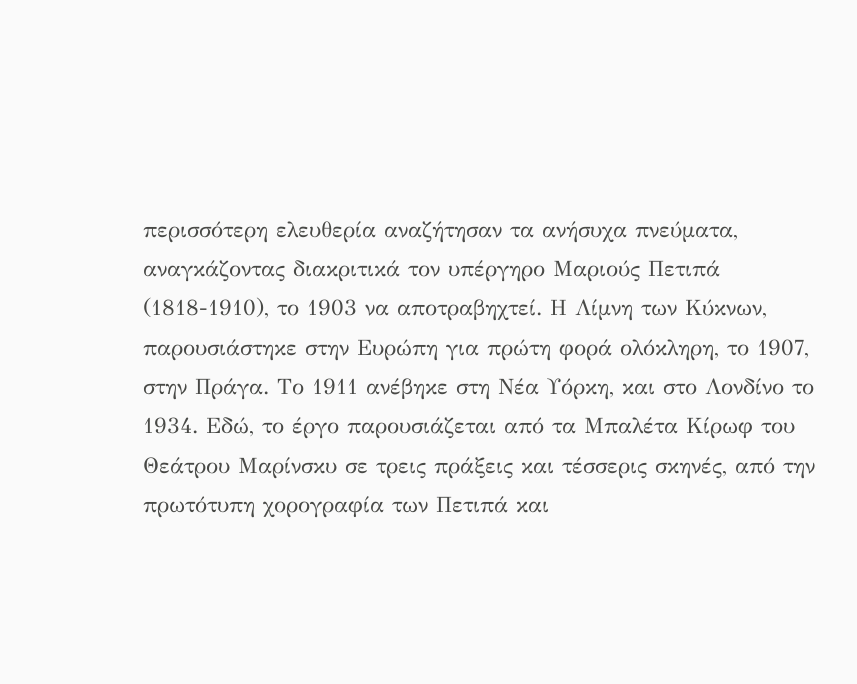περισσότερη ελευθερία αναζήτησαν τα ανήσυχα πνεύματα, αναγκάζοντας διακριτικά τον υπέργηρο Μαριούς Πετιπά (1818-1910), το 1903 να αποτραβηχτεί. Η Λίμνη των Κύκνων, παρουσιάστηκε στην Ευρώπη για πρώτη φορά ολόκληρη, το 1907, στην Πράγα. Το 1911 ανέβηκε στη Νέα Υόρκη, και στο Λονδίνο το 1934. Εδώ, το έργο παρουσιάζεται από τα Μπαλέτα Κίρωφ του Θεάτρου Μαρίνσκυ σε τρεις πράξεις και τέσσερις σκηνές, από την πρωτότυπη χορογραφία των Πετιπά και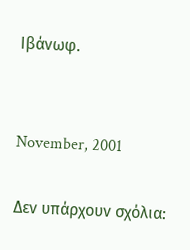Ιβάνωφ.


November, 2001

Δεν υπάρχουν σχόλια: